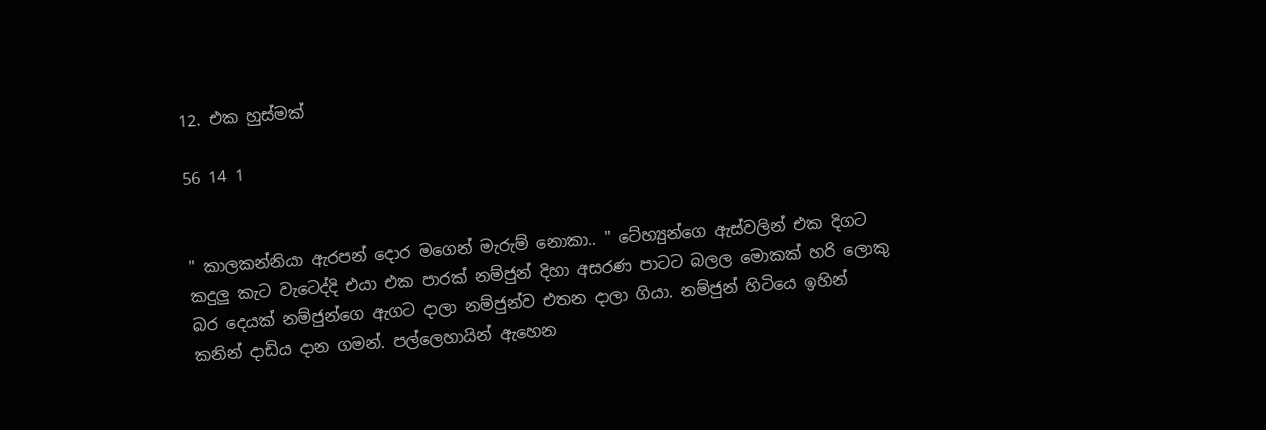12. එක හුස්මක්

56 14 1


" කාලකන්නියා ඇරපන් දොර මගෙන් මැරුම් නොකා.. " ටේහ්‍යුන්ගෙ ඇස්වලින් එක දිගට කදුලු කැට වැටෙද්දි එයා එක පාරක් නම්ජුන් දිහා අසරණ පාටට බලල මොකක් හරි ලොකු බර දෙයක් නම්ජුන්ගෙ ඇගට දාලා නම්ජුන්ව එතන දාලා ගියා. නම්ජුන් හිටියෙ ඉහින් කනින් දාඩිය දාන ගමන්. පල්ලෙහායින් ඇහෙන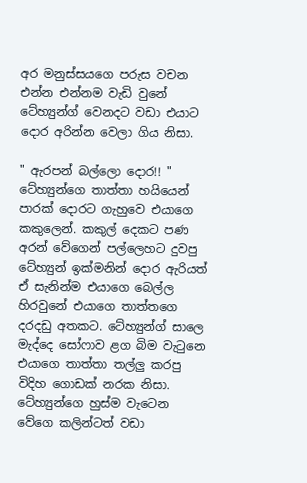අර මනුස්සයගෙ පරුස වචන එන්න එන්නම වැඩි වුනේ ටේහ්‍යුන්ග් වෙනදට වඩා එයාට දොර අරින්න වෙලා ගිය නිසා.

" ඇරපන් බල්ලො දොර!! " ටේහ්‍යුන්ගෙ තාත්තා හයියෙන් පාරක් දොරට ගැහුවෙ එයාගෙ කකුලෙන්. කකුල් දෙකට පණ අරන් වේගෙන් පල්ලෙහට දුවපු ටේහ්‍යුන් ඉක්මනින් දොර ඇරියත් ඒ සැනින්ම එයාගෙ බෙල්ල හිරවුනේ එයාගෙ තාත්තගෙ දරදඩු අතකට. ටේහ්‍යුන්ග් සාලෙ මැද්දෙ සෝෆාව ළග බිම වැටුනෙ එයාගෙ තාත්තා තල්ලු කරපු විදිහ ගොඩක් නරක නිසා. ටේහ්‍යුන්ගෙ හුස්ම වැටෙන වේගෙ කලින්ටත් වඩා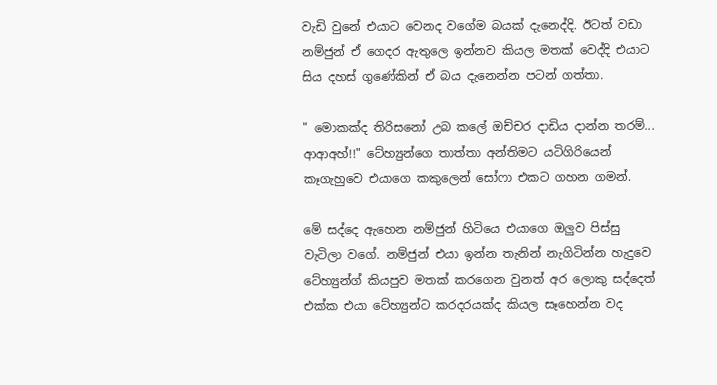වැඩි වුනේ එයාට වෙනද වගේම බයක් දැනෙද්දි. ඊටත් වඩා නම්ජුන් ඒ ගෙදර ඇතුලෙ ඉන්නව කියල මතක් වෙද්දි එයාට සිය දහස් ගුණේකින් ඒ බය දැනෙන්න පටන් ගත්තා.

" මොකක්ද තිරිසනෝ උබ කලේ ඔච්චර දාඩිය දාන්න තරම්... ආආඅහ්!!" ටේහ්‍යුන්ගෙ තාත්තා අන්තිමට යටිගිරියෙන් කෑගැහුවෙ එයාගෙ කකුලෙන් සෝෆා එකට ගහන ගමන්.

මේ සද්දෙ ඇහෙන නම්ජුන් හිටියෙ එයාගෙ ඔලුව පිස්සු වැටිලා වගේ. නම්ජුන් එයා ඉන්න තැනින් නැගිටින්න හැදුවෙ ටේහ්‍යුන්ග් කියපුව මතක් කරගෙන වුනත් අර ලොකු සද්දෙත් එක්ක එයා ටේහ්‍යුන්ට කරදරයක්ද කියල සෑහෙන්න වද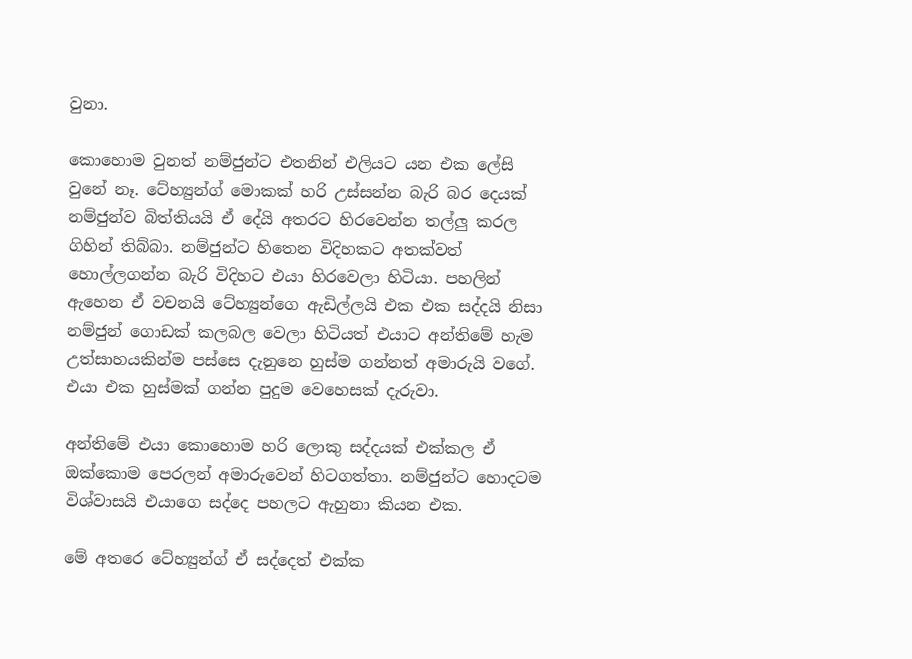වුනා.

කොහොම වුනත් නම්ජුන්ට එතනින් එලියට යන එක ලේසි වුනේ නෑ. ටේහ්‍යුන්ග් මොකක් හරි උස්සන්න බැරි බර දෙයක් නම්ජුන්ව බිත්තියයි ඒ දේයි අතරට හිරවෙන්න තල්ලු කරල ගිහින් තිබ්බා. නම්ජුන්ට හිතෙන විදිහකට අතක්වත් හොල්ලගන්න බැරි විදිහට එයා හිරවෙලා හිටියා. පහලින් ඇහෙන ඒ වචනයි ටේහ්‍යුන්ගෙ ඇඩිල්ලයි එක එක සද්දයි නිසා නම්ජුන් ගොඩක් කලබල වෙලා හිටියත් එයාට අන්තිමේ හැම උත්සාහයකින්ම පස්සෙ දැනුනෙ හුස්ම ගන්නත් අමාරුයි වගේ. එයා එක හුස්මක් ගන්න පුදුම වෙහෙසක් දැරුවා.

අන්තිමේ එයා කොහොම හරි ලොකු සද්දයක් එක්කල ඒ ඔක්කොම පෙරලන් අමාරුවෙන් හිටගත්තා. නම්ජුන්ට හොදටම විශ්වාසයි එයාගෙ සද්දෙ පහලට ඇහුනා කියන එක.

මේ අතරෙ ටේහ්‍යුන්ග් ඒ සද්දෙත් එක්ක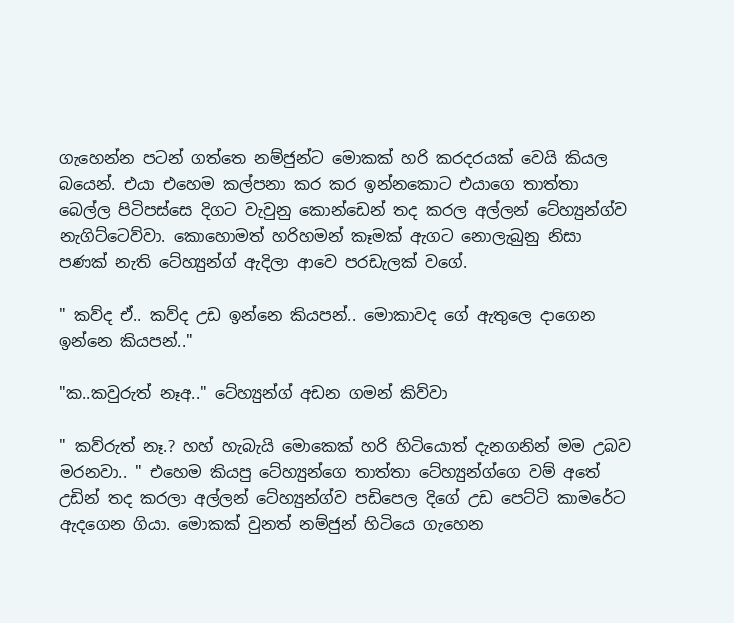ගැහෙන්න පටන් ගත්තෙ නම්ජුන්ට මොකක් හරි කරදරයක් වෙයි කියල බයෙන්. එයා එහෙම කල්පනා කර කර ඉන්නකොට එයාගෙ තාත්තා බෙල්ල පිටිපස්සෙ දිගට වැවුනු කොන්ඩෙන් තද කරල අල්ලන් ටේහ්‍යුන්ග්ව නැගිට්ටෙව්වා. කොහොමත් හරිහමන් කෑමක් ඇගට නොලැබුනු නිසා පණක් නැති ටේහ්‍යුන්ග් ඇදිලා ආවෙ පරඩැලක් වගේ.

" කව්ද ඒ.. කව්ද උඩ ඉන්නෙ කියපන්.. මොකාවද ගේ ඇතුලෙ දාගෙන ඉන්නෙ කියපන්.."

"ක..කවුරුත් නෑඅ.." ටේහ්‍යුන්ග් අඩන ගමන් කිව්වා

" කව්රුත් නෑ.? හහ් හැබැයි මොකෙක් හරි හිටියොත් දැනගනින් මම උබව මරනවා.. " එහෙම කියපු ටේහ්‍යුන්ගෙ තාත්තා ටේහ්‍යුන්ග්ගෙ වම් අතේ උඩින් තද කරලා අල්ලන් ටේහ්‍යුන්ග්ව පඩිපෙල දිගේ උඩ පෙට්ටි කාමරේට ඇදගෙන ගියා. මොකක් වුනත් නම්ජුන් හිටියෙ ගැහෙන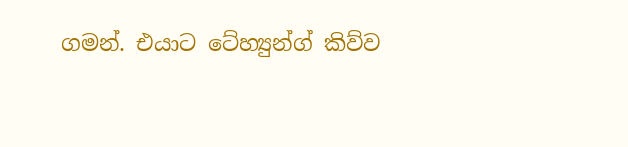ගමන්. එයාට ටේහ්‍යුන්ග් කිව්ව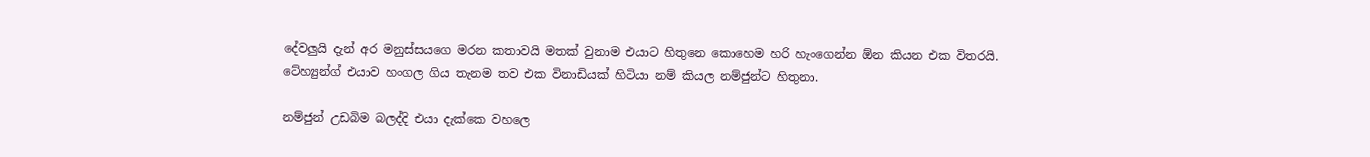දේවලුයි දැන් අර මනුස්සයගෙ මරන කතාවයි මතක් වුනාම එයාට හිතුනෙ කොහෙම හරි හැංගෙන්න ඕන කියන එක විතරයි. ටේහ්‍යුන්ග් එයාව හංගල ගිය තැනම තව එක විනාඩියක් හිටියා නම් කියල නම්ජුන්ට හිතුනා.

නම්ජුන් උඩබිම බලද්දි එයා දැක්කෙ වහලෙ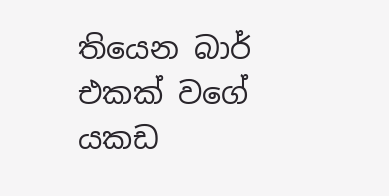තියෙන බාර් එකක් වගේ යකඩ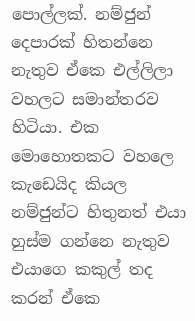පොල්ලක්. නම්ජුන් දෙපාරක් හිතන්නෙ නැතුව ඒකෙ එල්ලිලා වහලට සමාන්තරව හිටියා. එක මොහොතකට වහලෙ කැඩෙයිද කියල නම්ජුන්ට හිතුනත් එයා හුස්ම ගන්නෙ නැතුව එයාගෙ කකුල් තද කරන් ඒකෙ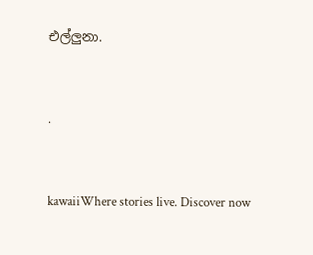එල්ලුනා.



.



kawaiiWhere stories live. Discover now